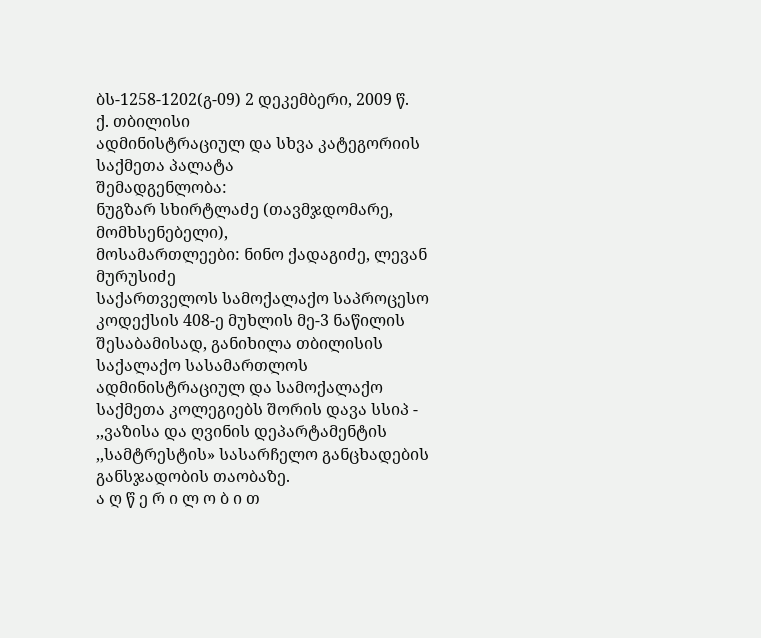ბს-1258-1202(გ-09) 2 დეკემბერი, 2009 წ.
ქ. თბილისი
ადმინისტრაციულ და სხვა კატეგორიის საქმეთა პალატა
შემადგენლობა:
ნუგზარ სხირტლაძე (თავმჯდომარე, მომხსენებელი),
მოსამართლეები: ნინო ქადაგიძე, ლევან მურუსიძე
საქართველოს სამოქალაქო საპროცესო კოდექსის 408-ე მუხლის მე-3 ნაწილის შესაბამისად, განიხილა თბილისის საქალაქო სასამართლოს ადმინისტრაციულ და სამოქალაქო საქმეთა კოლეგიებს შორის დავა სსიპ - ,,ვაზისა და ღვინის დეპარტამენტის ,,სამტრესტის» სასარჩელო განცხადების განსჯადობის თაობაზე.
ა ღ წ ე რ ი ლ ო ბ ი თ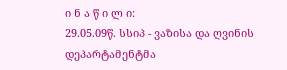ი ნ ა წ ი ლ ი:
29.05.09წ. სსიპ - ვაზისა და ღვინის დეპარტამენტმა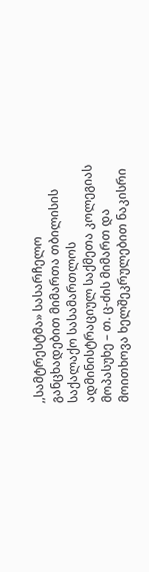,,სამტრესტმა» სასარჩელო განცხადებით მიმართა თბილისის საქალაქო სასამართლოს ადმინისტრაციულ საქმეთა კოლეგიას მოპასუხე – თ. ც-ძის მიმართ და მოითხოვა ხელშეკრულებით ნაკისრი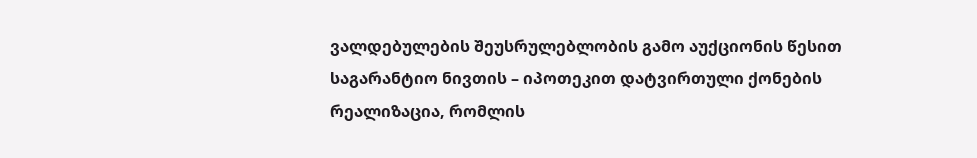ვალდებულების შეუსრულებლობის გამო აუქციონის წესით საგარანტიო ნივთის – იპოთეკით დატვირთული ქონების რეალიზაცია, რომლის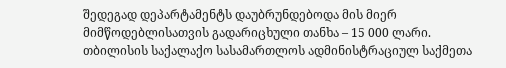შედეგად დეპარტამენტს დაუბრუნდებოდა მის მიერ მიმწოდებლისათვის გადარიცხული თანხა – 15 000 ლარი.
თბილისის საქალაქო სასამართლოს ადმინისტრაციულ საქმეთა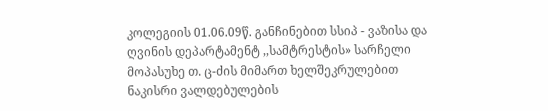კოლეგიის 01.06.09წ. განჩინებით სსიპ - ვაზისა და ღვინის დეპარტამენტ ,,სამტრესტის» სარჩელი მოპასუხე თ. ც-ძის მიმართ ხელშეკრულებით ნაკისრი ვალდებულების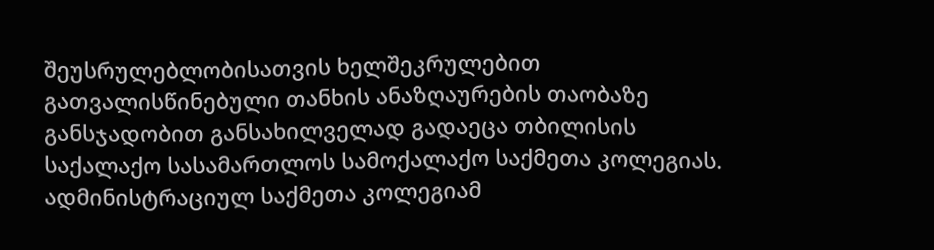შეუსრულებლობისათვის ხელშეკრულებით გათვალისწინებული თანხის ანაზღაურების თაობაზე განსჯადობით განსახილველად გადაეცა თბილისის საქალაქო სასამართლოს სამოქალაქო საქმეთა კოლეგიას.
ადმინისტრაციულ საქმეთა კოლეგიამ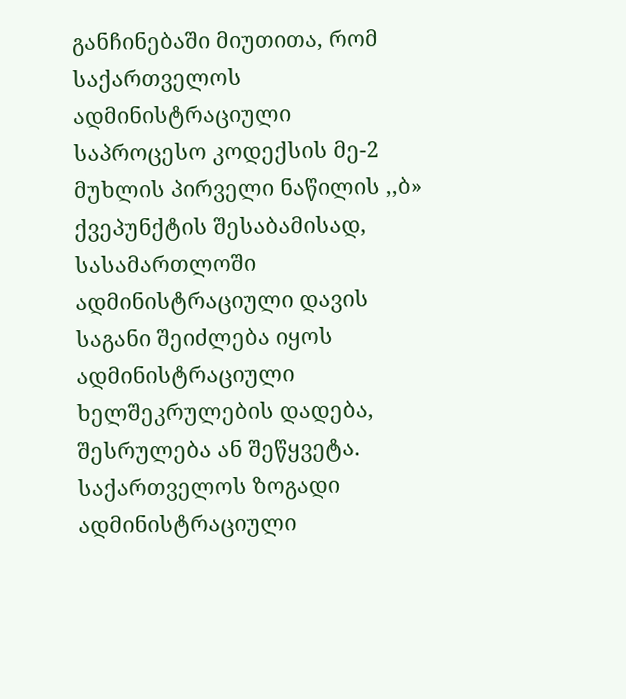განჩინებაში მიუთითა, რომ საქართველოს ადმინისტრაციული საპროცესო კოდექსის მე-2 მუხლის პირველი ნაწილის ,,ბ» ქვეპუნქტის შესაბამისად, სასამართლოში ადმინისტრაციული დავის საგანი შეიძლება იყოს ადმინისტრაციული ხელშეკრულების დადება, შესრულება ან შეწყვეტა. საქართველოს ზოგადი ადმინისტრაციული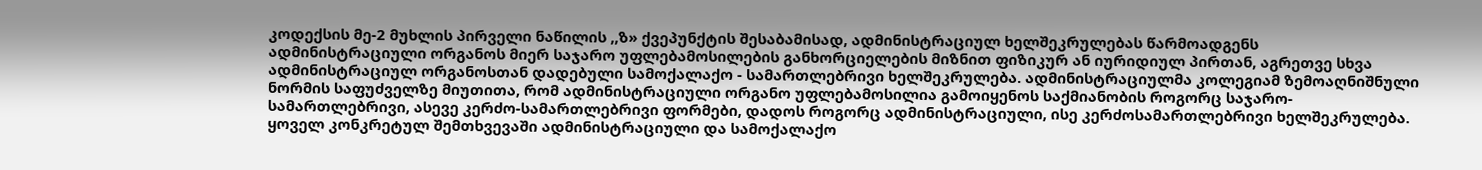კოდექსის მე-2 მუხლის პირველი ნაწილის ,,ზ» ქვეპუნქტის შესაბამისად, ადმინისტრაციულ ხელშეკრულებას წარმოადგენს ადმინისტრაციული ორგანოს მიერ საჯარო უფლებამოსილების განხორციელების მიზნით ფიზიკურ ან იურიდიულ პირთან, აგრეთვე სხვა ადმინისტრაციულ ორგანოსთან დადებული სამოქალაქო - სამართლებრივი ხელშეკრულება. ადმინისტრაციულმა კოლეგიამ ზემოაღნიშნული ნორმის საფუძველზე მიუთითა, რომ ადმინისტრაციული ორგანო უფლებამოსილია გამოიყენოს საქმიანობის როგორც საჯარო-სამართლებრივი, ასევე კერძო-სამართლებრივი ფორმები, დადოს როგორც ადმინისტრაციული, ისე კერძოსამართლებრივი ხელშეკრულება. ყოველ კონკრეტულ შემთხვევაში ადმინისტრაციული და სამოქალაქო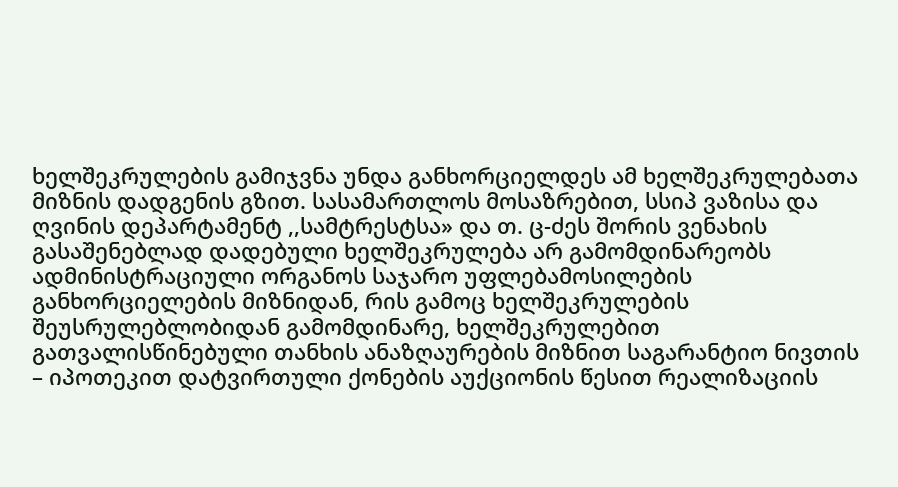ხელშეკრულების გამიჯვნა უნდა განხორციელდეს ამ ხელშეკრულებათა მიზნის დადგენის გზით. სასამართლოს მოსაზრებით, სსიპ ვაზისა და ღვინის დეპარტამენტ ,,სამტრესტსა» და თ. ც-ძეს შორის ვენახის გასაშენებლად დადებული ხელშეკრულება არ გამომდინარეობს ადმინისტრაციული ორგანოს საჯარო უფლებამოსილების განხორციელების მიზნიდან, რის გამოც ხელშეკრულების შეუსრულებლობიდან გამომდინარე, ხელშეკრულებით გათვალისწინებული თანხის ანაზღაურების მიზნით საგარანტიო ნივთის – იპოთეკით დატვირთული ქონების აუქციონის წესით რეალიზაციის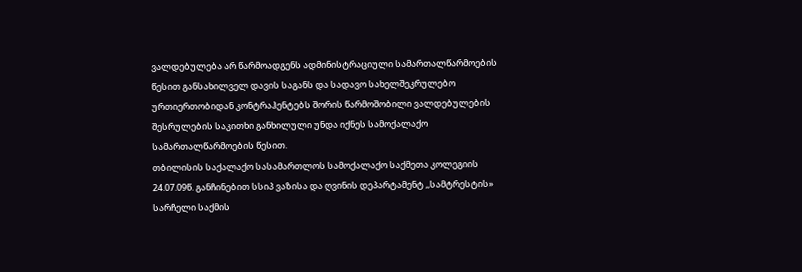ვალდებულება არ წარმოადგენს ადმინისტრაციული სამართალწარმოების წესით განსახილველ დავის საგანს და სადავო სახელშეკრულებო ურთიერთობიდან კონტრაჰენტებს შორის წარმოშობილი ვალდებულების შესრულების საკითხი განხილული უნდა იქნეს სამოქალაქო სამართალწარმოების წესით.
თბილისის საქალაქო სასამართლოს სამოქალაქო საქმეთა კოლეგიის 24.07.09წ. განჩინებით სსიპ ვაზისა და ღვინის დეპარტამენტ ,,სამტრესტის» სარჩელი საქმის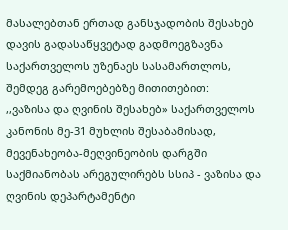მასალებთან ერთად განსჯადობის შესახებ დავის გადასაწყვეტად გადმოეგზავნა საქართველოს უზენაეს სასამართლოს, შემდეგ გარემოებებზე მითითებით:
,,ვაზისა და ღვინის შესახებ» საქართველოს კანონის მე-31 მუხლის შესაბამისად, მევენახეობა-მეღვინეობის დარგში საქმიანობას არეგულირებს სსიპ - ვაზისა და ღვინის დეპარტამენტი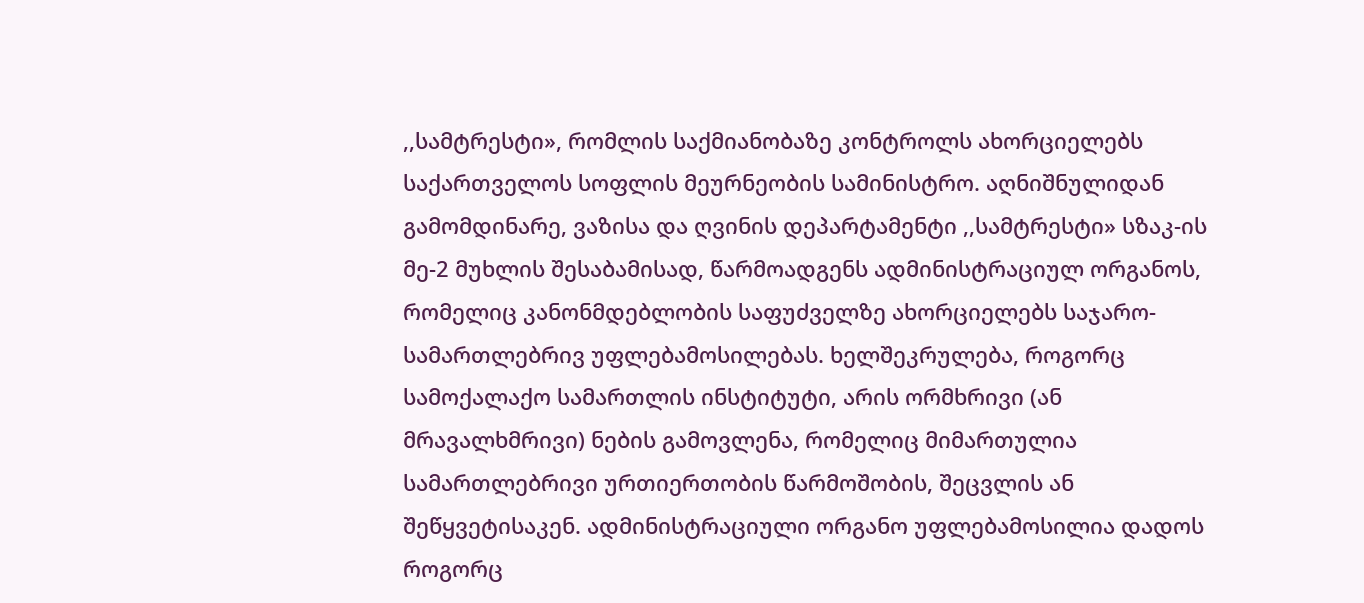,,სამტრესტი», რომლის საქმიანობაზე კონტროლს ახორციელებს საქართველოს სოფლის მეურნეობის სამინისტრო. აღნიშნულიდან გამომდინარე, ვაზისა და ღვინის დეპარტამენტი ,,სამტრესტი» სზაკ-ის მე-2 მუხლის შესაბამისად, წარმოადგენს ადმინისტრაციულ ორგანოს, რომელიც კანონმდებლობის საფუძველზე ახორციელებს საჯარო-სამართლებრივ უფლებამოსილებას. ხელშეკრულება, როგორც სამოქალაქო სამართლის ინსტიტუტი, არის ორმხრივი (ან მრავალხმრივი) ნების გამოვლენა, რომელიც მიმართულია სამართლებრივი ურთიერთობის წარმოშობის, შეცვლის ან შეწყვეტისაკენ. ადმინისტრაციული ორგანო უფლებამოსილია დადოს როგორც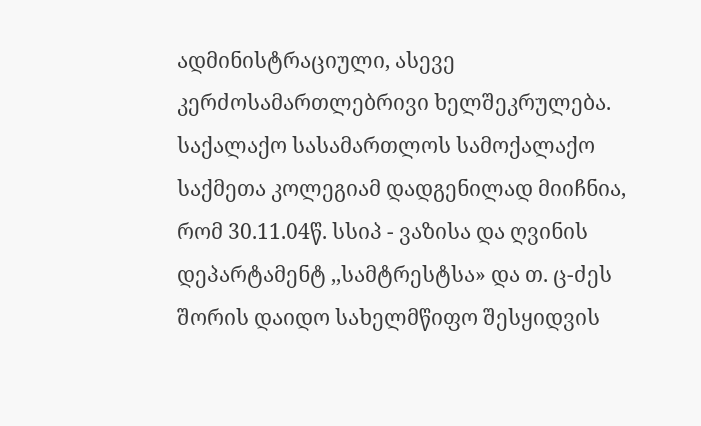ადმინისტრაციული, ასევე კერძოსამართლებრივი ხელშეკრულება.
საქალაქო სასამართლოს სამოქალაქო საქმეთა კოლეგიამ დადგენილად მიიჩნია, რომ 30.11.04წ. სსიპ - ვაზისა და ღვინის დეპარტამენტ ,,სამტრესტსა» და თ. ც-ძეს შორის დაიდო სახელმწიფო შესყიდვის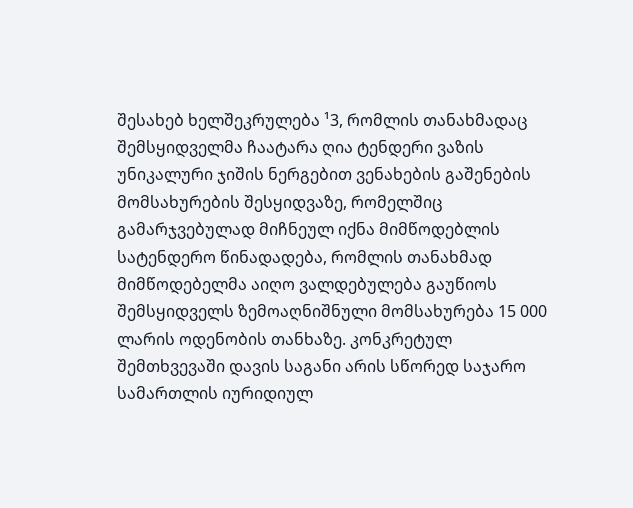შესახებ ხელშეკრულება ¹3, რომლის თანახმადაც შემსყიდველმა ჩაატარა ღია ტენდერი ვაზის უნიკალური ჯიშის ნერგებით ვენახების გაშენების მომსახურების შესყიდვაზე, რომელშიც გამარჯვებულად მიჩნეულ იქნა მიმწოდებლის სატენდერო წინადადება, რომლის თანახმად მიმწოდებელმა აიღო ვალდებულება გაუწიოს შემსყიდველს ზემოაღნიშნული მომსახურება 15 000 ლარის ოდენობის თანხაზე. კონკრეტულ შემთხვევაში დავის საგანი არის სწორედ საჯარო სამართლის იურიდიულ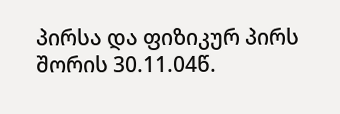პირსა და ფიზიკურ პირს შორის 30.11.04წ.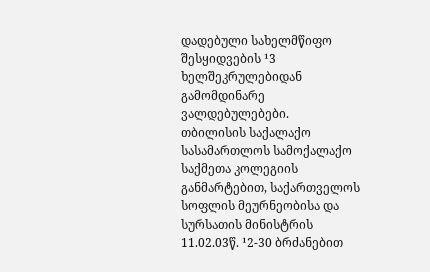დადებული სახელმწიფო შესყიდვების ¹3 ხელშეკრულებიდან გამომდინარე ვალდებულებები.
თბილისის საქალაქო სასამართლოს სამოქალაქო საქმეთა კოლეგიის განმარტებით, საქართველოს სოფლის მეურნეობისა და სურსათის მინისტრის 11.02.03წ. ¹2-30 ბრძანებით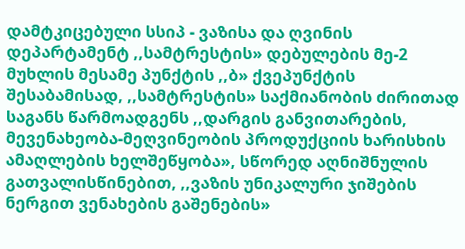დამტკიცებული სსიპ - ვაზისა და ღვინის დეპარტამენტ ,,სამტრესტის» დებულების მე-2 მუხლის მესამე პუნქტის ,,ბ» ქვეპუნქტის შესაბამისად, ,,სამტრესტის» საქმიანობის ძირითად საგანს წარმოადგენს ,,დარგის განვითარების, მევენახეობა-მეღვინეობის პროდუქციის ხარისხის ამაღლების ხელშეწყობა», სწორედ აღნიშნულის გათვალისწინებით, ,,ვაზის უნიკალური ჯიშების ნერგით ვენახების გაშენების»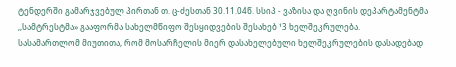ტენდერში გამარჯვებულ პირთან თ. ც-ძესთან 30.11.04წ. სსიპ - ვაზისა და ღვინის დეპარტამენტმა ,,სამტრესტმა» გააფორმა სახელმწიფო შესყიდვების შესახებ ¹3 ხელშეკრულება.
სასამართლომ მიუთითა, რომ მოსარჩელის მიერ დასახელებული ხელშეკრულების დასადებად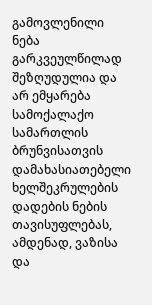გამოვლენილი ნება გარკვეულწილად შეზღუდულია და არ ემყარება სამოქალაქო სამართლის ბრუნვისათვის დამახასიათებელი ხელშეკრულების დადების ნების თავისუფლებას, ამდენად, ვაზისა და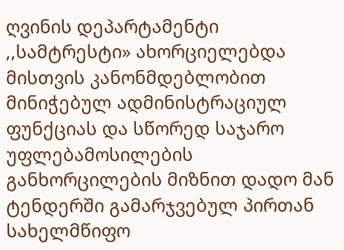ღვინის დეპარტამენტი ,,სამტრესტი» ახორციელებდა მისთვის კანონმდებლობით მინიჭებულ ადმინისტრაციულ ფუნქციას და სწორედ საჯარო უფლებამოსილების განხორცილების მიზნით დადო მან ტენდერში გამარჯვებულ პირთან სახელმწიფო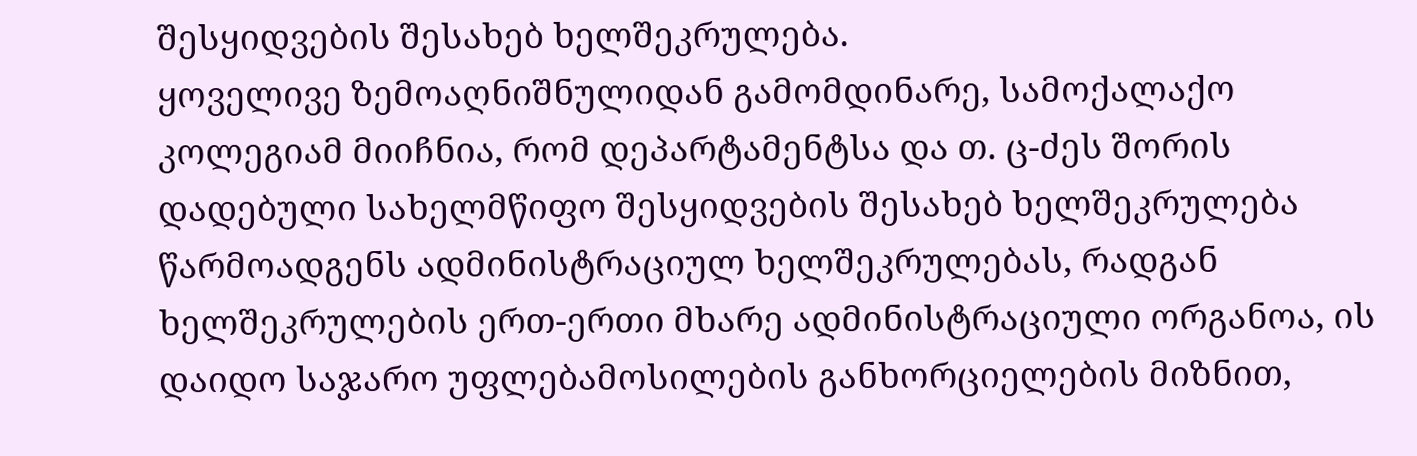შესყიდვების შესახებ ხელშეკრულება.
ყოველივე ზემოაღნიშნულიდან გამომდინარე, სამოქალაქო კოლეგიამ მიიჩნია, რომ დეპარტამენტსა და თ. ც-ძეს შორის დადებული სახელმწიფო შესყიდვების შესახებ ხელშეკრულება წარმოადგენს ადმინისტრაციულ ხელშეკრულებას, რადგან ხელშეკრულების ერთ-ერთი მხარე ადმინისტრაციული ორგანოა, ის დაიდო საჯარო უფლებამოსილების განხორციელების მიზნით,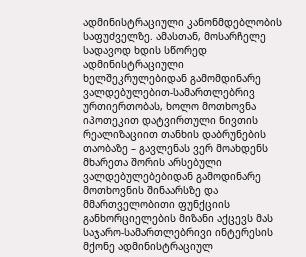ადმინისტრაციული კანონმდებლობის საფუძველზე. ამასთან, მოსარჩელე სადავოდ ხდის სწორედ ადმინისტრაციული ხელშეკრულებიდან გამომდინარე ვალდებულებით-სამართლებრივ ურთიერთობას, ხოლო მოთხოვნა იპოთეკით დატვირთული ნივთის რეალიზაციით თანხის დაბრუნების თაობაზე – გავლენას ვერ მოახდენს მხარეთა შორის არსებული ვალდებულებებიდან გამოდინარე მოთხოვნის შინაარსზე და მმართველობითი ფუნქციის განხორციელების მიზანი აქცევს მას საჯარო-სამართლებრივი ინტერესის მქონე ადმინისტრაციულ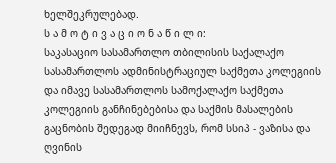ხელშეკრულებად.
ს ა მ ო ტ ი ვ ა ც ი ო ნ ა წ ი ლ ი:
საკასაციო სასამართლო თბილისის საქალაქო სასამართლოს ადმინისტრაციულ საქმეთა კოლეგიის და იმავე სასამართლოს სამოქალაქო საქმეთა კოლეგიის განჩინებებისა და საქმის მასალების გაცნობის შედეგად მიიჩნევს, რომ სსიპ - ვაზისა და ღვინის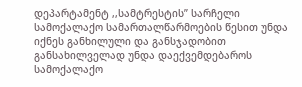დეპარტამენტ ,,სამტრესტის” სარჩელი სამოქალაქო სამართალწარმოების წესით უნდა იქნეს განხილული და განსჯადობით განსახილველად უნდა დაექვემდებაროს სამოქალაქო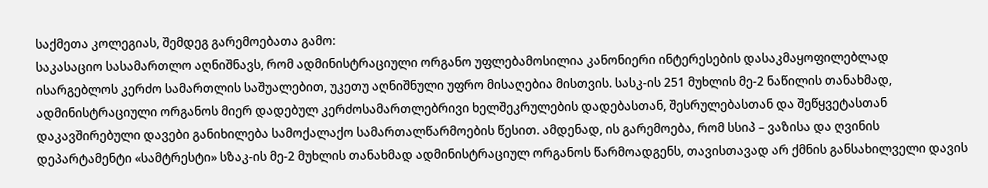საქმეთა კოლეგიას, შემდეგ გარემოებათა გამო:
საკასაციო სასამართლო აღნიშნავს, რომ ადმინისტრაციული ორგანო უფლებამოსილია კანონიერი ინტერესების დასაკმაყოფილებლად ისარგებლოს კერძო სამართლის საშუალებით, უკეთუ აღნიშნული უფრო მისაღებია მისთვის. სასკ-ის 251 მუხლის მე-2 ნაწილის თანახმად, ადმინისტრაციული ორგანოს მიერ დადებულ კერძოსამართლებრივი ხელშეკრულების დადებასთან, შესრულებასთან და შეწყვეტასთან დაკავშირებული დავები განიხილება სამოქალაქო სამართალწარმოების წესით. ამდენად, ის გარემოება, რომ სსიპ – ვაზისა და ღვინის დეპარტამენტი «სამტრესტი» სზაკ-ის მე-2 მუხლის თანახმად ადმინისტრაციულ ორგანოს წარმოადგენს, თავისთავად არ ქმნის განსახილველი დავის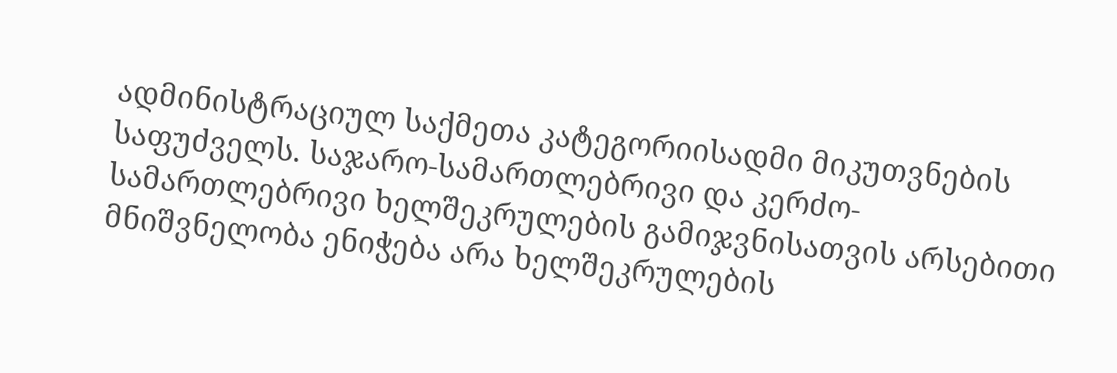ადმინისტრაციულ საქმეთა კატეგორიისადმი მიკუთვნების საფუძველს. საჯარო-სამართლებრივი და კერძო-სამართლებრივი ხელშეკრულების გამიჯვნისათვის არსებითი მნიშვნელობა ენიჭება არა ხელშეკრულების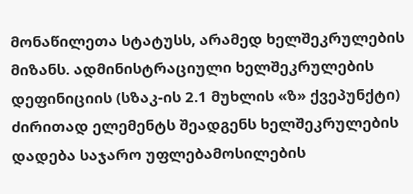მონაწილეთა სტატუსს, არამედ ხელშეკრულების მიზანს. ადმინისტრაციული ხელშეკრულების დეფინიციის (სზაკ-ის 2.1 მუხლის «ზ» ქვეპუნქტი) ძირითად ელემენტს შეადგენს ხელშეკრულების დადება საჯარო უფლებამოსილების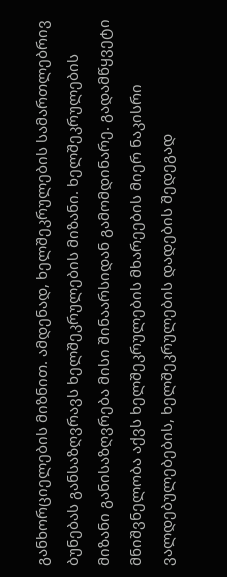განხორციელების მიზნით. ამდენად, ხელშეკრულების სამართლებრივ ბუნებას განსაზღვრავს ხელშეკრულების მიზანი. ხელშეკრულების მიზანი განისაზღვრება მისი შინაარსიდან გამომდინარე. გადამწყვეტი მნიშვნელობა აქვს ხელშეკრულების მხარეების მიერ ნაკისრი ვალდებულებების, ხელშეკრულების დადების შედეგად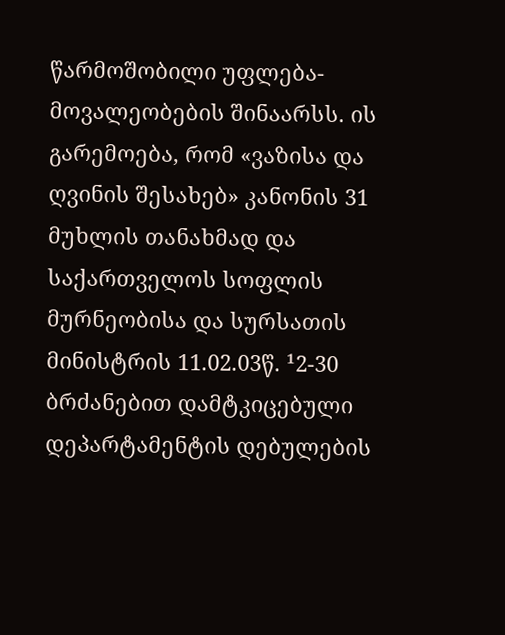წარმოშობილი უფლება-მოვალეობების შინაარსს. ის გარემოება, რომ «ვაზისა და ღვინის შესახებ» კანონის 31 მუხლის თანახმად და საქართველოს სოფლის მურნეობისა და სურსათის მინისტრის 11.02.03წ. ¹2-30 ბრძანებით დამტკიცებული დეპარტამენტის დებულების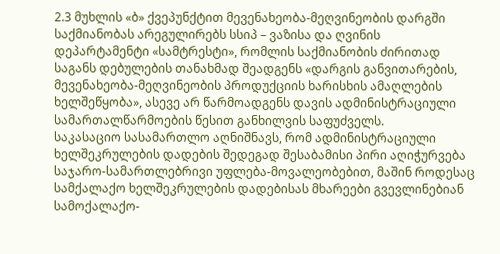2.3 მუხლის «ბ» ქვეპუნქტით მევენახეობა-მეღვინეობის დარგში საქმიანობას არეგულირებს სსიპ – ვაზისა და ღვინის დეპარტამენტი «სამტრესტი», რომლის საქმიანობის ძირითად საგანს დებულების თანახმად შეადგენს «დარგის განვითარების, მევენახეობა-მეღვინეობის პროდუქციის ხარისხის ამაღლების ხელშეწყობა», ასევე არ წარმოადგენს დავის ადმინისტრაციული სამართალწარმოების წესით განხილვის საფუძველს.
საკასაციო სასამართლო აღნიშნავს, რომ ადმინისტრაციული ხელშეკრულების დადების შედეგად შესაბამისი პირი აღიჭურვება საჯარო-სამართლებრივი უფლება-მოვალეობებით, მაშინ როდესაც სამქალაქო ხელშეკრულების დადებისას მხარეები გვევლინებიან სამოქალაქო-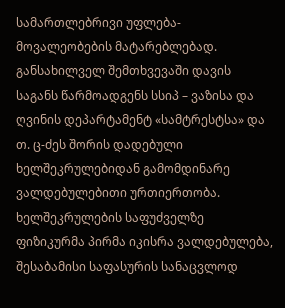სამართლებრივი უფლება-მოვალეობების მატარებლებად. განსახილველ შემთხვევაში დავის საგანს წარმოადგენს სსიპ – ვაზისა და ღვინის დეპარტამენტ «სამტრესტსა» და თ. ც-ძეს შორის დადებული ხელშეკრულებიდან გამომდინარე ვალდებულებითი ურთიერთობა. ხელშეკრულების საფუძველზე ფიზიკურმა პირმა იკისრა ვალდებულება, შესაბამისი საფასურის სანაცვლოდ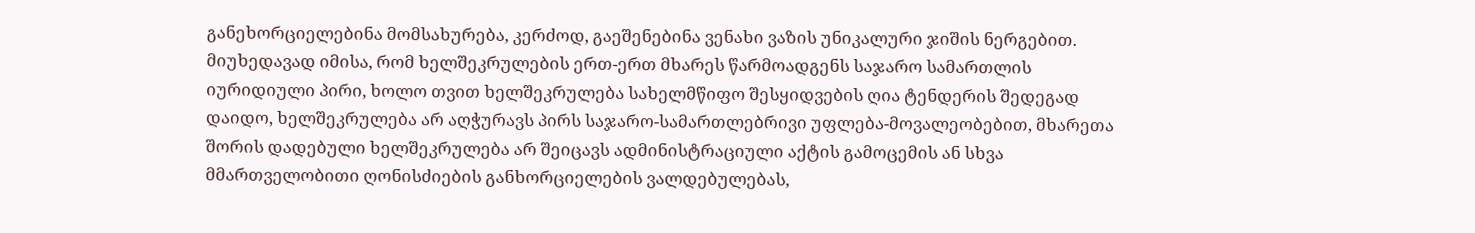განეხორციელებინა მომსახურება, კერძოდ, გაეშენებინა ვენახი ვაზის უნიკალური ჯიშის ნერგებით. მიუხედავად იმისა, რომ ხელშეკრულების ერთ-ერთ მხარეს წარმოადგენს საჯარო სამართლის იურიდიული პირი, ხოლო თვით ხელშეკრულება სახელმწიფო შესყიდვების ღია ტენდერის შედეგად დაიდო, ხელშეკრულება არ აღჭურავს პირს საჯარო-სამართლებრივი უფლება-მოვალეობებით, მხარეთა შორის დადებული ხელშეკრულება არ შეიცავს ადმინისტრაციული აქტის გამოცემის ან სხვა მმართველობითი ღონისძიების განხორციელების ვალდებულებას,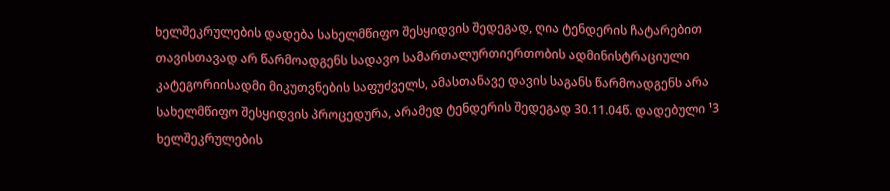ხელშეკრულების დადება სახელმწიფო შესყიდვის შედეგად, ღია ტენდერის ჩატარებით თავისთავად არ წარმოადგენს სადავო სამართალურთიერთობის ადმინისტრაციული კატეგორიისადმი მიკუთვნების საფუძველს, ამასთანავე დავის საგანს წარმოადგენს არა სახელმწიფო შესყიდვის პროცედურა, არამედ ტენდერის შედეგად 30.11.04წ. დადებული ¹3 ხელშეკრულების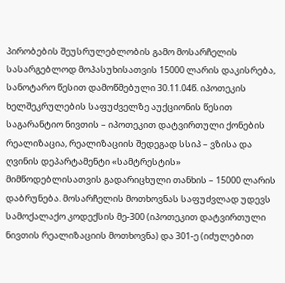პირობების შეუსრულებლობის გამო მოსარჩელის სასარგებლოდ მოპასუხისათვის 15000 ლარის დაკისრება, სანოტარო წესით დამოწმებული 30.11.04წ. იპოთეკის ხელშეკრულების საფუძველზე აუქციონის წესით საგარანტიო ნივთის – იპოთეკით დატვირთული ქონების რეალიზაცია, რეალიზაციის შედეგად სსიპ – ვზისა და ღვინის დეპარტამენტი «სამტრესტის» მიმწოდებლისათვის გადარიცხული თანხის – 15000 ლარის დაბრუნება. მოსარჩელის მოთხოვნას საფუძვლად უდევს სამოქალაქო კოდექსის მე-300 (იპოთეკით დატვირთული ნივთის რეალიზაციის მოთხოვნა) და 301-ე (იძულებით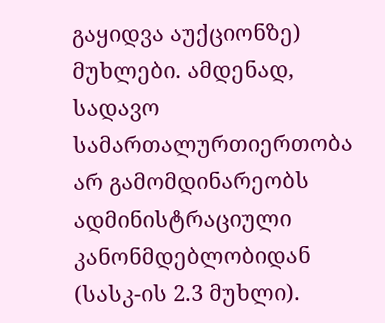გაყიდვა აუქციონზე) მუხლები. ამდენად, სადავო სამართალურთიერთობა არ გამომდინარეობს ადმინისტრაციული კანონმდებლობიდან (სასკ-ის 2.3 მუხლი).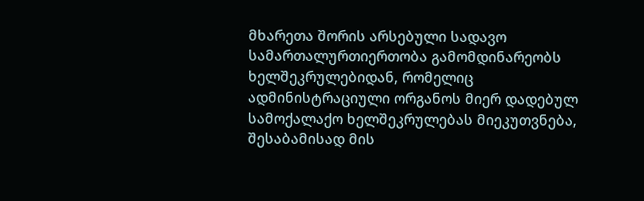მხარეთა შორის არსებული სადავო სამართალურთიერთობა გამომდინარეობს ხელშეკრულებიდან, რომელიც ადმინისტრაციული ორგანოს მიერ დადებულ სამოქალაქო ხელშეკრულებას მიეკუთვნება, შესაბამისად მის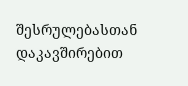შესრულებასთან დაკავშირებით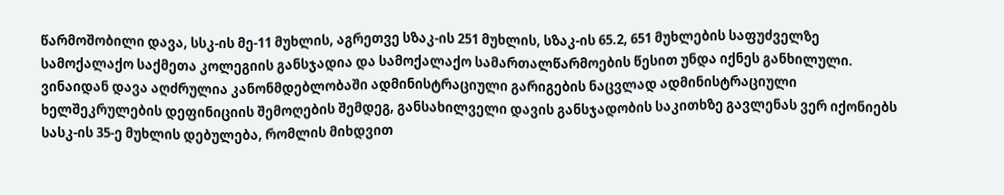წარმოშობილი დავა, სსკ-ის მე-11 მუხლის, აგრეთვე სზაკ-ის 251 მუხლის, სზაკ-ის 65.2, 651 მუხლების საფუძველზე სამოქალაქო საქმეთა კოლეგიის განსჯადია და სამოქალაქო სამართალწარმოების წესით უნდა იქნეს განხილული.
ვინაიდან დავა აღძრულია კანონმდებლობაში ადმინისტრაციული გარიგების ნაცვლად ადმინისტრაციული ხელშეკრულების დეფინიციის შემოღების შემდეგ, განსახილველი დავის განსჯადობის საკითხზე გავლენას ვერ იქონიებს სასკ-ის 35-ე მუხლის დებულება, რომლის მიხდვით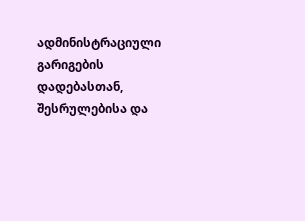ადმინისტრაციული გარიგების დადებასთან, შესრულებისა და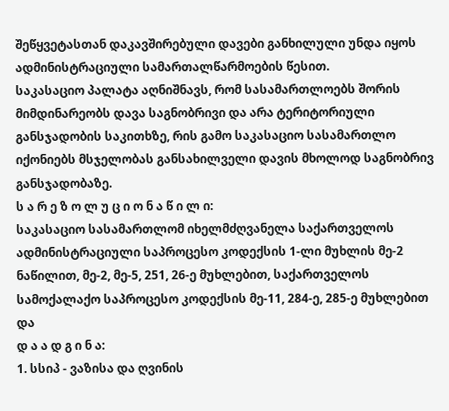შეწყვეტასთან დაკავშირებული დავები განხილული უნდა იყოს ადმინისტრაციული სამართალწარმოების წესით.
საკასაციო პალატა აღნიშნავს, რომ სასამართლოებს შორის მიმდინარეობს დავა საგნობრივი და არა ტერიტორიული განსჯადობის საკითხზე, რის გამო საკასაციო სასამართლო იქონიებს მსჯელობას განსახილველი დავის მხოლოდ საგნობრივ განსჯადობაზე.
ს ა რ ე ზ ო ლ უ ც ი ო ნ ა წ ი ლ ი:
საკასაციო სასამართლომ იხელმძღვანელა საქართველოს ადმინისტრაციული საპროცესო კოდექსის 1-ლი მუხლის მე-2 ნაწილით, მე-2, მე-5, 251, 26-ე მუხლებით, საქართველოს სამოქალაქო საპროცესო კოდექსის მე-11, 284-ე, 285-ე მუხლებით და
დ ა ა დ გ ი ნ ა:
1. სსიპ - ვაზისა და ღვინის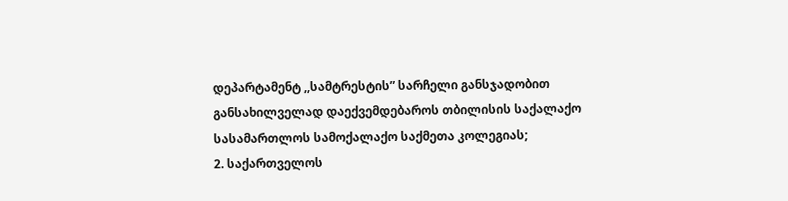დეპარტამენტ ,,სამტრესტის” სარჩელი განსჯადობით განსახილველად დაექვემდებაროს თბილისის საქალაქო სასამართლოს სამოქალაქო საქმეთა კოლეგიას;
2. საქართველოს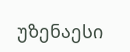უზენაესი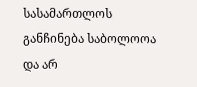სასამართლოს განჩინება საბოლოოა და არ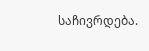საჩივრდება.